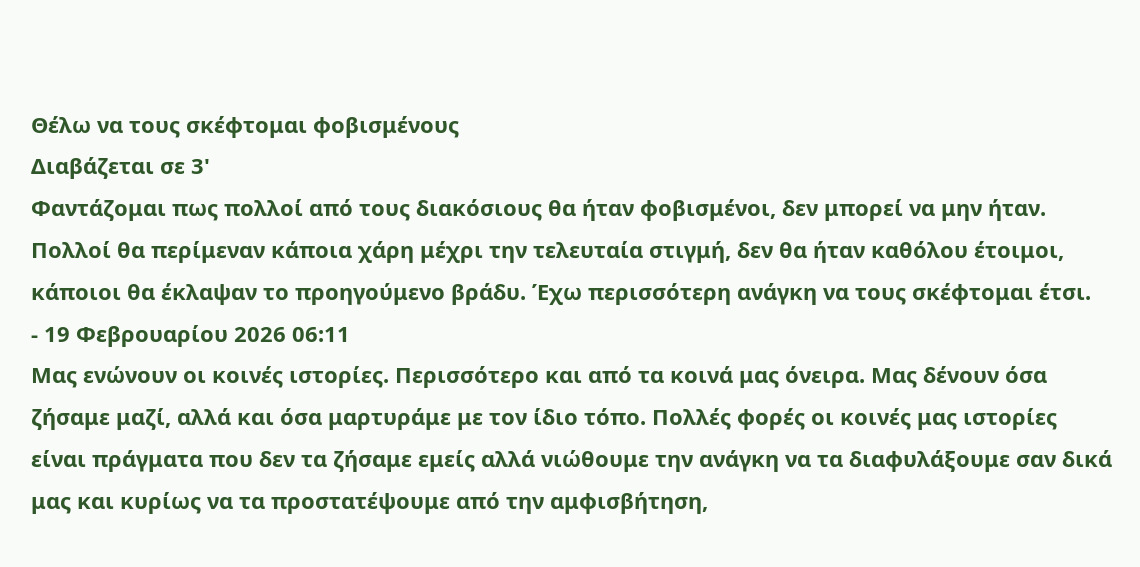Θέλω να τους σκέφτομαι φοβισμένους
Διαβάζεται σε 3'
Φαντάζομαι πως πολλοί από τους διακόσιους θα ήταν φοβισμένοι, δεν μπορεί να μην ήταν. Πολλοί θα περίμεναν κάποια χάρη μέχρι την τελευταία στιγμή, δεν θα ήταν καθόλου έτοιμοι, κάποιοι θα έκλαψαν το προηγούμενο βράδυ. Έχω περισσότερη ανάγκη να τους σκέφτομαι έτσι.
- 19 Φεβρουαρίου 2026 06:11
Μας ενώνουν οι κοινές ιστορίες. Περισσότερο και από τα κοινά μας όνειρα. Μας δένουν όσα ζήσαμε μαζί, αλλά και όσα μαρτυράμε με τον ίδιο τόπο. Πολλές φορές οι κοινές μας ιστορίες είναι πράγματα που δεν τα ζήσαμε εμείς αλλά νιώθουμε την ανάγκη να τα διαφυλάξουμε σαν δικά μας και κυρίως να τα προστατέψουμε από την αμφισβήτηση,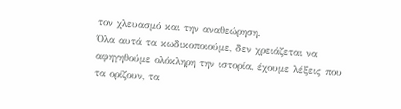τον χλευασμό και την αναθεώρηση.
Όλα αυτά τα κωδικοποιούμε, δεν χρειάζεται να αφηγηθούμε ολόκληρη την ιστορία, έχουμε λέξεις που τα ορίζουν, τα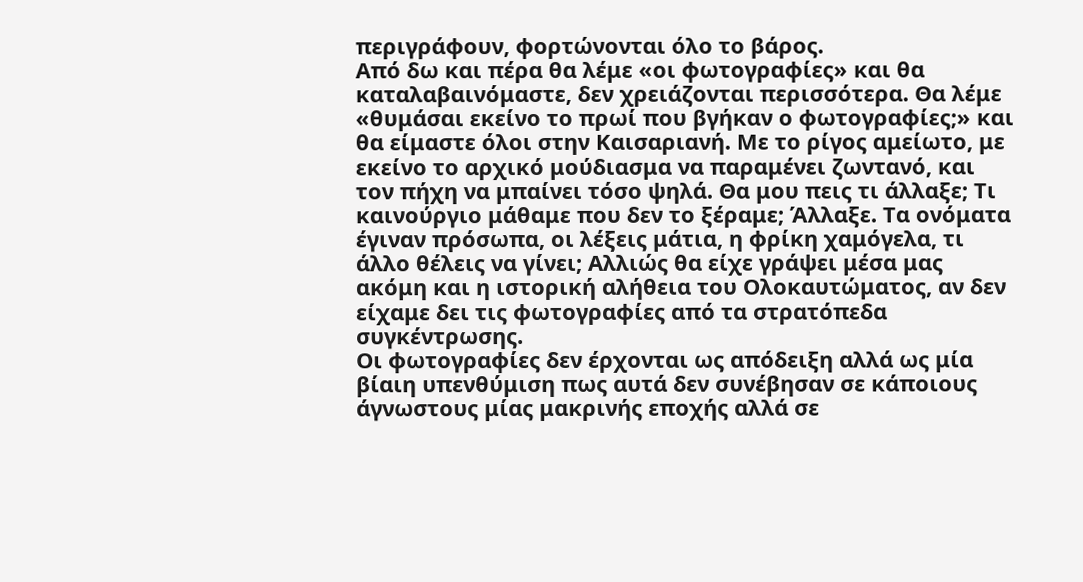περιγράφουν, φορτώνονται όλο το βάρος.
Από δω και πέρα θα λέμε «οι φωτογραφίες» και θα καταλαβαινόμαστε, δεν χρειάζονται περισσότερα. Θα λέμε «θυμάσαι εκείνο το πρωί που βγήκαν ο φωτογραφίες;» και θα είμαστε όλοι στην Καισαριανή. Με το ρίγος αμείωτο, με εκείνο το αρχικό μούδιασμα να παραμένει ζωντανό, και τον πήχη να μπαίνει τόσο ψηλά. Θα μου πεις τι άλλαξε; Τι καινούργιο μάθαμε που δεν το ξέραμε; Άλλαξε. Τα ονόματα έγιναν πρόσωπα, οι λέξεις μάτια, η φρίκη χαμόγελα, τι άλλο θέλεις να γίνει; Αλλιώς θα είχε γράψει μέσα μας ακόμη και η ιστορική αλήθεια του Ολοκαυτώματος, αν δεν είχαμε δει τις φωτογραφίες από τα στρατόπεδα συγκέντρωσης.
Οι φωτογραφίες δεν έρχονται ως απόδειξη αλλά ως μία βίαιη υπενθύμιση πως αυτά δεν συνέβησαν σε κάποιους άγνωστους μίας μακρινής εποχής αλλά σε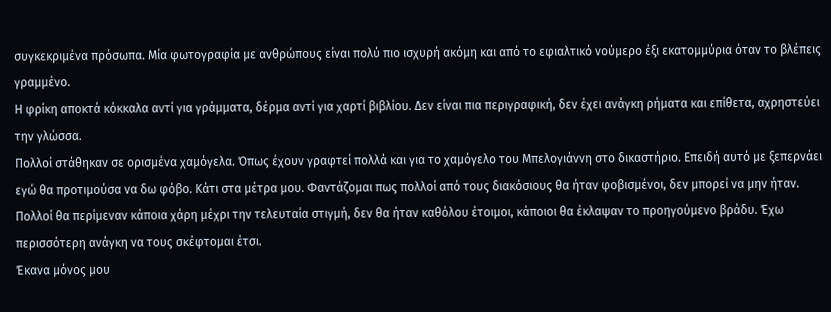συγκεκριμένα πρόσωπα. Μία φωτογραφία με ανθρώπους είναι πολύ πιο ισχυρή ακόμη και από το εφιαλτικό νούμερο έξι εκατομμύρια όταν το βλέπεις γραμμένο.
Η φρίκη αποκτά κόκκαλα αντί για γράμματα, δέρμα αντί για χαρτί βιβλίου. Δεν είναι πια περιγραφική, δεν έχει ανάγκη ρήματα και επίθετα, αχρηστεύει την γλώσσα.
Πολλοί στάθηκαν σε ορισμένα χαμόγελα. Όπως έχουν γραφτεί πολλά και για το χαμόγελο του Μπελογιάννη στο δικαστήριο. Επειδή αυτό με ξεπερνάει εγώ θα προτιμούσα να δω φόβο. Κάτι στα μέτρα μου. Φαντάζομαι πως πολλοί από τους διακόσιους θα ήταν φοβισμένοι, δεν μπορεί να μην ήταν. Πολλοί θα περίμεναν κάποια χάρη μέχρι την τελευταία στιγμή, δεν θα ήταν καθόλου έτοιμοι, κάποιοι θα έκλαψαν το προηγούμενο βράδυ. Έχω περισσότερη ανάγκη να τους σκέφτομαι έτσι.
Έκανα μόνος μου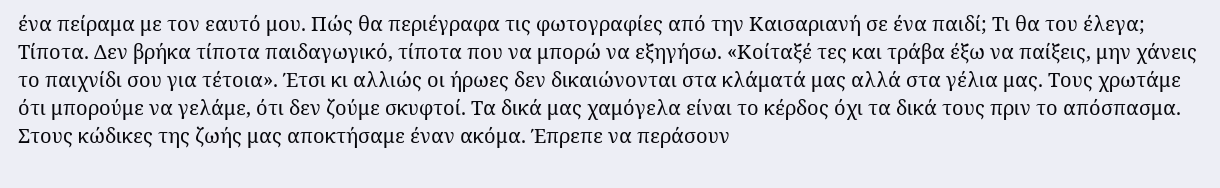ένα πείραμα με τον εαυτό μου. Πώς θα περιέγραφα τις φωτογραφίες από την Καισαριανή σε ένα παιδί; Τι θα του έλεγα; Τίποτα. Δεν βρήκα τίποτα παιδαγωγικό, τίποτα που να μπορώ να εξηγήσω. «Κοίταξέ τες και τράβα έξω να παίξεις, μην χάνεις το παιχνίδι σου για τέτοια». Έτσι κι αλλιώς οι ήρωες δεν δικαιώνονται στα κλάματά μας αλλά στα γέλια μας. Τους χρωτάμε ότι μπορούμε να γελάμε, ότι δεν ζούμε σκυφτοί. Τα δικά μας χαμόγελα είναι το κέρδος όχι τα δικά τους πριν το απόσπασμα.
Στους κώδικες της ζωής μας αποκτήσαμε έναν ακόμα. Έπρεπε να περάσουν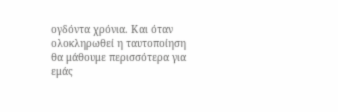ογδόντα χρόνια. Και όταν ολοκληρωθεί η ταυτοποίηση θα μάθουμε περισσότερα για εμάς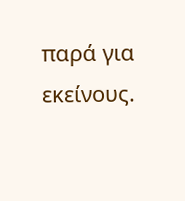παρά για εκείνους.